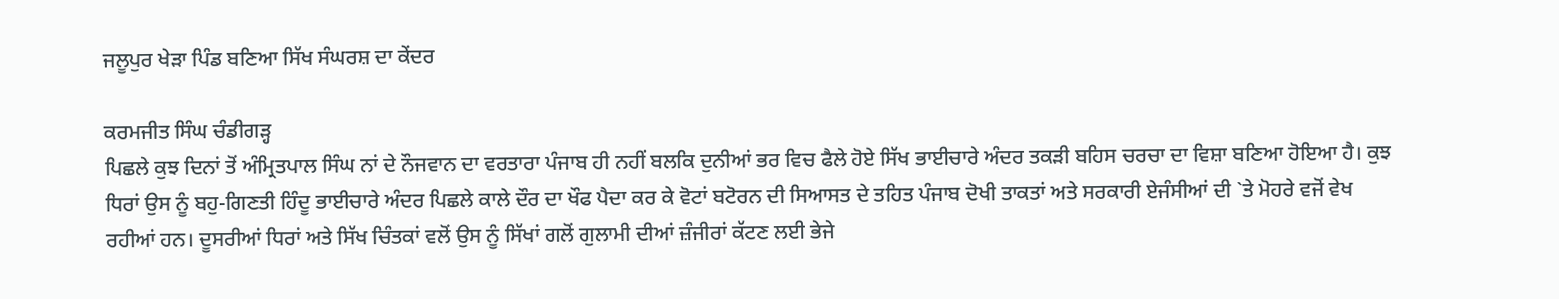ਜਲੂਪੁਰ ਖੇੜਾ ਪਿੰਡ ਬਣਿਆ ਸਿੱਖ ਸੰਘਰਸ਼ ਦਾ ਕੇਂਦਰ

ਕਰਮਜੀਤ ਸਿੰਘ ਚੰਡੀਗੜ੍ਹ
ਪਿਛਲੇ ਕੁਝ ਦਿਨਾਂ ਤੋਂ ਅੰਮ੍ਰਿਤਪਾਲ ਸਿੰਘ ਨਾਂ ਦੇ ਨੌਜਵਾਨ ਦਾ ਵਰਤਾਰਾ ਪੰਜਾਬ ਹੀ ਨਹੀਂ ਬਲਕਿ ਦੁਨੀਆਂ ਭਰ ਵਿਚ ਫੈਲੇ ਹੋਏ ਸਿੱਖ ਭਾਈਚਾਰੇ ਅੰਦਰ ਤਕੜੀ ਬਹਿਸ ਚਰਚਾ ਦਾ ਵਿਸ਼ਾ ਬਣਿਆ ਹੋਇਆ ਹੈ। ਕੁਝ ਧਿਰਾਂ ਉਸ ਨੂੰ ਬਹੁ-ਗਿਣਤੀ ਹਿੰਦੂ ਭਾਈਚਾਰੇ ਅੰਦਰ ਪਿਛਲੇ ਕਾਲੇ ਦੌਰ ਦਾ ਖੌਫ ਪੈਦਾ ਕਰ ਕੇ ਵੋਟਾਂ ਬਟੋਰਨ ਦੀ ਸਿਆਸਤ ਦੇ ਤਹਿਤ ਪੰਜਾਬ ਦੋਖੀ ਤਾਕਤਾਂ ਅਤੇ ਸਰਕਾਰੀ ਏਜੰਸੀਆਂ ਦੀ `ਤੇ ਮੋਹਰੇ ਵਜੋਂ ਵੇਖ ਰਹੀਆਂ ਹਨ। ਦੂਸਰੀਆਂ ਧਿਰਾਂ ਅਤੇ ਸਿੱਖ ਚਿੰਤਕਾਂ ਵਲੋਂ ਉਸ ਨੂੰ ਸਿੱਖਾਂ ਗਲੋਂ ਗੁਲਾਮੀ ਦੀਆਂ ਜ਼ੰਜੀਰਾਂ ਕੱਟਣ ਲਈ ਭੇਜੇ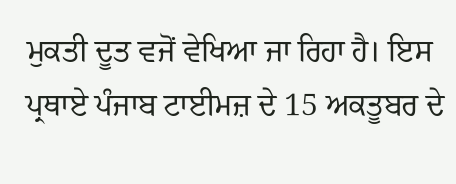ਮੁਕਤੀ ਦੂਤ ਵਜੋਂ ਵੇਖਿਆ ਜਾ ਰਿਹਾ ਹੈ। ਇਸ ਪ੍ਰਥਾਏ ਪੰਜਾਬ ਟਾਈਮਜ਼ ਦੇ 15 ਅਕਤੂਬਰ ਦੇ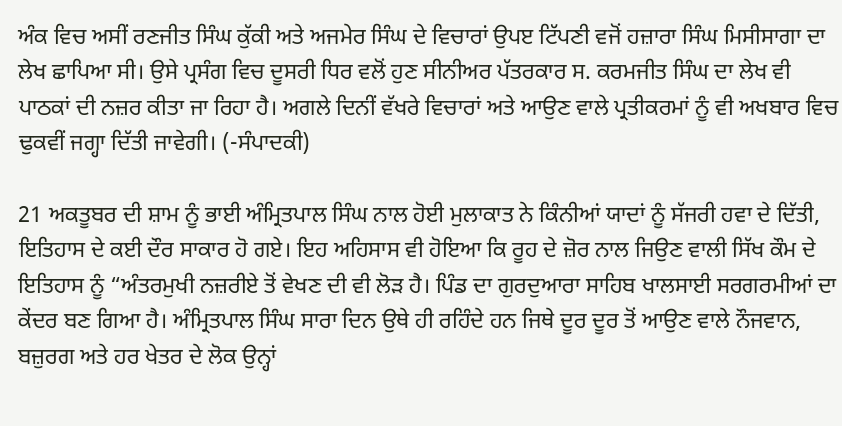ਅੰਕ ਵਿਚ ਅਸੀਂ ਰਣਜੀਤ ਸਿੰਘ ਕੁੱਕੀ ਅਤੇ ਅਜਮੇਰ ਸਿੰਘ ਦੇ ਵਿਚਾਰਾਂ ਉਪੲ ਟਿੱਪਣੀ ਵਜੋਂ ਹਜ਼ਾਰਾ ਸਿੰਘ ਮਿਸੀਸਾਗਾ ਦਾ ਲੇਖ ਛਾਪਿਆ ਸੀ। ਉਸੇ ਪ੍ਰਸੰਗ ਵਿਚ ਦੂਸਰੀ ਧਿਰ ਵਲੋਂ ਹੁਣ ਸੀਨੀਅਰ ਪੱਤਰਕਾਰ ਸ. ਕਰਮਜੀਤ ਸਿੰਘ ਦਾ ਲੇਖ ਵੀ ਪਾਠਕਾਂ ਦੀ ਨਜ਼ਰ ਕੀਤਾ ਜਾ ਰਿਹਾ ਹੈ। ਅਗਲੇ ਦਿਨੀਂ ਵੱਖਰੇ ਵਿਚਾਰਾਂ ਅਤੇ ਆਉਣ ਵਾਲੇ ਪ੍ਰਤੀਕਰਮਾਂ ਨੂੰ ਵੀ ਅਖਬਾਰ ਵਿਚ ਢੁਕਵੀਂ ਜਗ੍ਹਾ ਦਿੱਤੀ ਜਾਵੇਗੀ। (-ਸੰਪਾਦਕੀ)

21 ਅਕਤੂਬਰ ਦੀ ਸ਼ਾਮ ਨੂੰ ਭਾਈ ਅੰਮ੍ਰਿਤਪਾਲ ਸਿੰਘ ਨਾਲ ਹੋਈ ਮੁਲਾਕਾਤ ਨੇ ਕਿੰਨੀਆਂ ਯਾਦਾਂ ਨੂੰ ਸੱਜਰੀ ਹਵਾ ਦੇ ਦਿੱਤੀ, ਇਤਿਹਾਸ ਦੇ ਕਈ ਦੌਰ ਸਾਕਾਰ ਹੋ ਗਏ। ਇਹ ਅਹਿਸਾਸ ਵੀ ਹੋਇਆ ਕਿ ਰੂਹ ਦੇ ਜ਼ੋਰ ਨਾਲ ਜਿਉਣ ਵਾਲੀ ਸਿੱਖ ਕੌਮ ਦੇ ਇਤਿਹਾਸ ਨੂੰ “ਅੰਤਰਮੁਖੀ ਨਜ਼ਰੀਏ ਤੋਂ ਵੇਖਣ ਦੀ ਵੀ ਲੋੜ ਹੈ। ਪਿੰਡ ਦਾ ਗੁਰਦੁਆਰਾ ਸਾਹਿਬ ਖਾਲਸਾਈ ਸਰਗਰਮੀਆਂ ਦਾ ਕੇਂਦਰ ਬਣ ਗਿਆ ਹੈ। ਅੰਮ੍ਰਿਤਪਾਲ ਸਿੰਘ ਸਾਰਾ ਦਿਨ ਉਥੇ ਹੀ ਰਹਿੰਦੇ ਹਨ ਜਿਥੇ ਦੂਰ ਦੂਰ ਤੋਂ ਆਉਣ ਵਾਲੇ ਨੌਜਵਾਨ, ਬਜ਼ੁਰਗ ਅਤੇ ਹਰ ਖੇਤਰ ਦੇ ਲੋਕ ਉਨ੍ਹਾਂ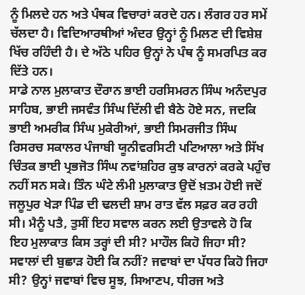ਨੂੰ ਮਿਲਦੇ ਹਨ ਅਤੇ ਪੰਥਕ ਵਿਚਾਰਾਂ ਕਰਦੇ ਹਨ। ਲੰਗਰ ਹਰ ਸਮੇਂ ਚੱਲਦਾ ਹੈ। ਵਿਦਿਆਰਥੀਆਂ ਅੰਦਰ ਉਨ੍ਹਾਂ ਨੂੰ ਮਿਲਣ ਦੀ ਵਿਸ਼ੇਸ਼ ਖਿੱਚ ਰਹਿੰਦੀ ਹੈ। ਦੇ ਅੱਠੇ ਪਹਿਰ ਉਨ੍ਹਾਂ ਨੇ ਪੰਥ ਨੂੰ ਸਮਰਪਿਤ ਕਰ ਦਿੱਤੇ ਹਨ।
ਸਾਡੇ ਨਾਲ ਮੁਲਾਕਾਤ ਦੌਰਾਨ ਭਾਈ ਹਰਸਿਮਰਨ ਸਿੰਘ ਅਨੰਦਪੁਰ ਸਾਹਿਬ, ਭਾਈ ਜਸਵੰਤ ਸਿੰਘ ਦਿੱਲੀ ਵੀ ਬੈਠੇ ਹੋਏ ਸਨ, ਜਦਕਿ ਭਾਈ ਅਮਰੀਕ ਸਿੰਘ ਮੁਕੇਰੀਆਂ, ਭਾਈ ਸਿਮਰਜੀਤ ਸਿੰਘ ਰਿਸਰਚ ਸਕਾਲਰ ਪੰਜਾਬੀ ਯੂਨੀਵਰਸਿਟੀ ਪਟਿਆਲਾ ਅਤੇ ਸਿੱਖ ਚਿੰਤਕ ਭਾਈ ਪ੍ਰਭਜੋਤ ਸਿੰਘ ਨਵਾਂਸ਼ਹਿਰ ਕੁਝ ਕਾਰਨਾਂ ਕਰਕੇ ਪਹੁੰਚ ਨਹੀਂ ਸਨ ਸਕੇ। ਤਿੰਨ ਘੰਟੇ ਲੰਮੀ ਮੁਲਾਕਾਤ ਉਦੋਂ ਖ਼ਤਮ ਹੋਈ ਜਦੋਂ ਜਲੂਪੁਰ ਖੇੜਾ ਪਿੰਡ ਦੀ ਢਲਦੀ ਸ਼ਾਮ ਰਾਤ ਵੱਲ ਸਫ਼ਰ ਕਰ ਰਹੀ ਸੀ। ਮੈਨੂੰ ਪਤੈ, ਤੁਸੀਂ ਇਹ ਸਵਾਲ ਕਰਨ ਲਈ ਉਤਾਵਲੇ ਹੋ ਕਿ ਇਹ ਮੁਲਾਕਾਤ ਕਿਸ ਤਰ੍ਹਾਂ ਦੀ ਸੀ? ਮਾਹੌਲ ਕਿਹੋ ਜਿਹਾ ਸੀ? ਸਵਾਲਾਂ ਦੀ ਬੁਛਾੜ ਹੋਈ ਕਿ ਨਹੀਂ? ਜਵਾਬਾਂ ਦਾ ਪੱਧਰ ਕਿਹੋ ਜਿਹਾ ਸੀ? ਉਨ੍ਹਾਂ ਜਵਾਬਾਂ ਵਿਚ ਸੂਝ, ਸਿਆਣਪ, ਧੀਰਜ ਅਤੇ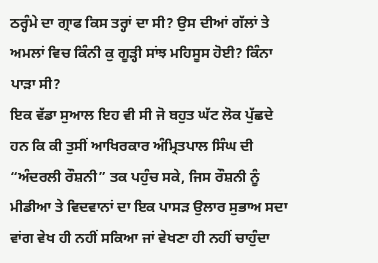ਠਰ੍ਹੰਮੇ ਦਾ ਗ੍ਰਾਫ ਕਿਸ ਤਰ੍ਹਾਂ ਦਾ ਸੀ? ਉਸ ਦੀਆਂ ਗੱਲਾਂ ਤੇ ਅਮਲਾਂ ਵਿਚ ਕਿੰਨੀ ਕੁ ਗੂੜ੍ਹੀ ਸਾਂਝ ਮਹਿਸੂਸ ਹੋਈ? ਕਿੰਨਾ ਪਾੜਾ ਸੀ?
ਇਕ ਵੱਡਾ ਸੁਆਲ ਇਹ ਵੀ ਸੀ ਜੋ ਬਹੁਤ ਘੱਟ ਲੋਕ ਪੁੱਛਦੇ ਹਨ ਕਿ ਕੀ ਤੁਸੀਂ ਆਖਿਰਕਾਰ ਅੰਮ੍ਰਿਤਪਾਲ ਸਿੰਘ ਦੀ “ਅੰਦਰਲੀ ਰੌਸ਼ਨੀ” ਤਕ ਪਹੁੰਚ ਸਕੇ, ਜਿਸ ਰੌਸ਼ਨੀ ਨੂੰ ਮੀਡੀਆ ਤੇ ਵਿਦਵਾਨਾਂ ਦਾ ਇਕ ਪਾਸੜ ਉਲਾਰ ਸੁਭਾਅ ਸਦਾ ਵਾਂਗ ਵੇਖ ਹੀ ਨਹੀਂ ਸਕਿਆ ਜਾਂ ਵੇਖਣਾ ਹੀ ਨਹੀਂ ਚਾਹੁੰਦਾ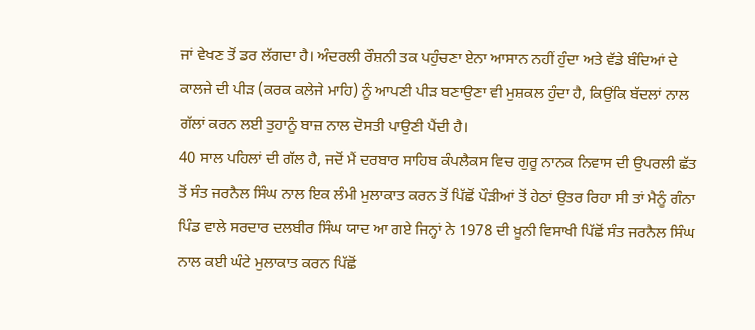ਜਾਂ ਵੇਖਣ ਤੋਂ ਡਰ ਲੱਗਦਾ ਹੈ। ਅੰਦਰਲੀ ਰੌਸ਼ਨੀ ਤਕ ਪਹੁੰਚਣਾ ਏਨਾ ਆਸਾਨ ਨਹੀਂ ਹੁੰਦਾ ਅਤੇ ਵੱਡੇ ਬੰਦਿਆਂ ਦੇ ਕਾਲਜੇ ਦੀ ਪੀੜ (ਕਰਕ ਕਲੇਜੇ ਮਾਹਿ) ਨੂੰ ਆਪਣੀ ਪੀੜ ਬਣਾਉਣਾ ਵੀ ਮੁਸ਼ਕਲ ਹੁੰਦਾ ਹੈ, ਕਿਉਂਕਿ ਬੱਦਲਾਂ ਨਾਲ ਗੱਲਾਂ ਕਰਨ ਲਈ ਤੁਹਾਨੂੰ ਬਾਜ਼ ਨਾਲ ਦੋਸਤੀ ਪਾਉਣੀ ਪੈਂਦੀ ਹੈ।
40 ਸਾਲ ਪਹਿਲਾਂ ਦੀ ਗੱਲ ਹੈ, ਜਦੋਂ ਮੈਂ ਦਰਬਾਰ ਸਾਹਿਬ ਕੰਪਲੈਕਸ ਵਿਚ ਗੁਰੂ ਨਾਨਕ ਨਿਵਾਸ ਦੀ ਉਪਰਲੀ ਛੱਤ ਤੋਂ ਸੰਤ ਜਰਨੈਲ ਸਿੰਘ ਨਾਲ ਇਕ ਲੰਮੀ ਮੁਲਾਕਾਤ ਕਰਨ ਤੋਂ ਪਿੱਛੋਂ ਪੌੜੀਆਂ ਤੋਂ ਹੇਠਾਂ ਉਤਰ ਰਿਹਾ ਸੀ ਤਾਂ ਮੈਨੂੰ ਗੰਨਾ ਪਿੰਡ ਵਾਲੇ ਸਰਦਾਰ ਦਲਬੀਰ ਸਿੰਘ ਯਾਦ ਆ ਗਏ ਜਿਨ੍ਹਾਂ ਨੇ 1978 ਦੀ ਖ਼ੂਨੀ ਵਿਸਾਖੀ ਪਿੱਛੋਂ ਸੰਤ ਜਰਨੈਲ ਸਿੰਘ ਨਾਲ ਕਈ ਘੰਟੇ ਮੁਲਾਕਾਤ ਕਰਨ ਪਿੱਛੋਂ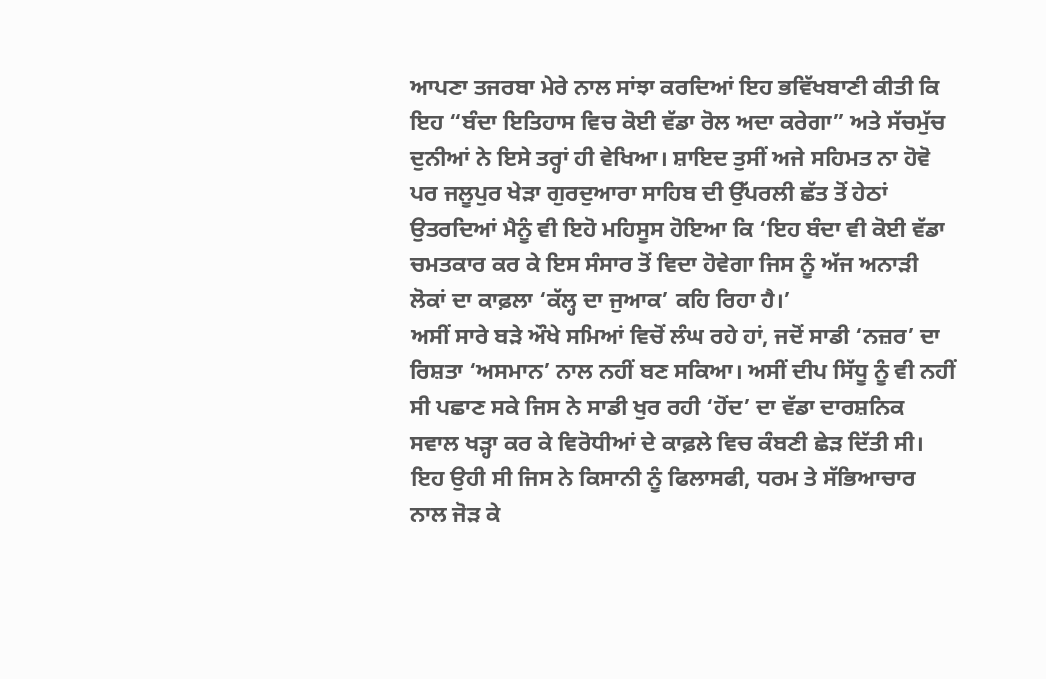ਆਪਣਾ ਤਜਰਬਾ ਮੇਰੇ ਨਾਲ ਸਾਂਝਾ ਕਰਦਿਆਂ ਇਹ ਭਵਿੱਖਬਾਣੀ ਕੀਤੀ ਕਿ ਇਹ “ਬੰਦਾ ਇਤਿਹਾਸ ਵਿਚ ਕੋਈ ਵੱਡਾ ਰੋਲ ਅਦਾ ਕਰੇਗਾ” ਅਤੇ ਸੱਚਮੁੱਚ ਦੁਨੀਆਂ ਨੇ ਇਸੇ ਤਰ੍ਹਾਂ ਹੀ ਵੇਖਿਆ। ਸ਼ਾਇਦ ਤੁਸੀਂ ਅਜੇ ਸਹਿਮਤ ਨਾ ਹੋਵੋ ਪਰ ਜਲੂਪੁਰ ਖੇੜਾ ਗੁਰਦੁਆਰਾ ਸਾਹਿਬ ਦੀ ਉੱਪਰਲੀ ਛੱਤ ਤੋਂ ਹੇਠਾਂ ਉਤਰਦਿਆਂ ਮੈਨੂੰ ਵੀ ਇਹੋ ਮਹਿਸੂਸ ਹੋਇਆ ਕਿ ‘ਇਹ ਬੰਦਾ ਵੀ ਕੋਈ ਵੱਡਾ ਚਮਤਕਾਰ ਕਰ ਕੇ ਇਸ ਸੰਸਾਰ ਤੋਂ ਵਿਦਾ ਹੋਵੇਗਾ ਜਿਸ ਨੂੰ ਅੱਜ ਅਨਾੜੀ ਲੋਕਾਂ ਦਾ ਕਾਫ਼ਲਾ ‘ਕੱਲ੍ਹ ਦਾ ਜੁਆਕ’ ਕਹਿ ਰਿਹਾ ਹੈ।’
ਅਸੀਂ ਸਾਰੇ ਬੜੇ ਔਖੇ ਸਮਿਆਂ ਵਿਚੋਂ ਲੰਘ ਰਹੇ ਹਾਂ, ਜਦੋਂ ਸਾਡੀ ‘ਨਜ਼ਰ’ ਦਾ ਰਿਸ਼ਤਾ ‘ਅਸਮਾਨ’ ਨਾਲ ਨਹੀਂ ਬਣ ਸਕਿਆ। ਅਸੀਂ ਦੀਪ ਸਿੱਧੂ ਨੂੰ ਵੀ ਨਹੀਂ ਸੀ ਪਛਾਣ ਸਕੇ ਜਿਸ ਨੇ ਸਾਡੀ ਖੁਰ ਰਹੀ ‘ਹੋਂਦ’ ਦਾ ਵੱਡਾ ਦਾਰਸ਼ਨਿਕ ਸਵਾਲ ਖੜ੍ਹਾ ਕਰ ਕੇ ਵਿਰੋਧੀਆਂ ਦੇ ਕਾਫ਼ਲੇ ਵਿਚ ਕੰਬਣੀ ਛੇੜ ਦਿੱਤੀ ਸੀ। ਇਹ ਉਹੀ ਸੀ ਜਿਸ ਨੇ ਕਿਸਾਨੀ ਨੂੰ ਫਿਲਾਸਫੀ, ਧਰਮ ਤੇ ਸੱਭਿਆਚਾਰ ਨਾਲ ਜੋੜ ਕੇ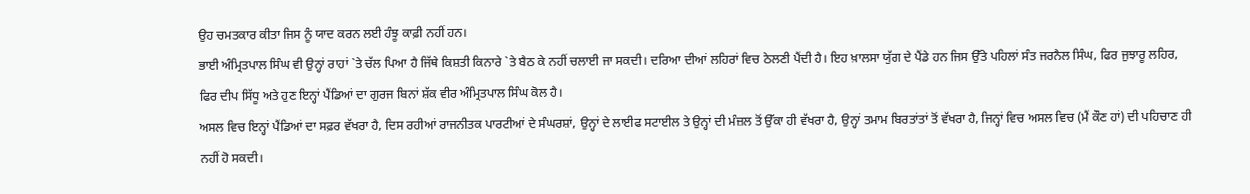ਉਹ ਚਮਤਕਾਰ ਕੀਤਾ ਜਿਸ ਨੂੰ ਯਾਦ ਕਰਨ ਲਈ ਹੰਝੂ ਕਾਫ਼ੀ ਨਹੀਂ ਹਨ।
ਭਾਈ ਅੰਮ੍ਰਿਤਪਾਲ ਸਿੰਘ ਵੀ ਉਨ੍ਹਾਂ ਰਾਹਾਂ `ਤੇ ਚੱਲ ਪਿਆ ਹੈ ਜਿੱਥੇ ਕਿਸ਼ਤੀ ਕਿਨਾਰੇ `ਤੇ ਬੈਠ ਕੇ ਨਹੀਂ ਚਲਾਈ ਜਾ ਸਕਦੀ। ਦਰਿਆ ਦੀਆਂ ਲਹਿਰਾਂ ਵਿਚ ਠੇਲਣੀ ਪੈਂਦੀ ਹੈ। ਇਹ ਖ਼ਾਲਸਾ ਯੁੱਗ ਦੇ ਪੈਂਡੇ ਹਨ ਜਿਸ ਉੱਤੇ ਪਹਿਲਾਂ ਸੰਤ ਜਰਨੈਲ ਸਿੰਘ, ਫਿਰ ਜੁਝਾਰੂ ਲਹਿਰ, ਫਿਰ ਦੀਪ ਸਿੱਧੂ ਅਤੇ ਹੁਣ ਇਨ੍ਹਾਂ ਪੈਂਡਿਆਂ ਦਾ ਗੁਰਜ ਬਿਨਾਂ ਸ਼ੱਕ ਵੀਰ ਅੰਮ੍ਰਿਤਪਾਲ ਸਿੰਘ ਕੋਲ ਹੈ।
ਅਸਲ ਵਿਚ ਇਨ੍ਹਾਂ ਪੈਂਡਿਆਂ ਦਾ ਸਫ਼ਰ ਵੱਖਰਾ ਹੈ, ਦਿਸ ਰਹੀਆਂ ਰਾਜਨੀਤਕ ਪਾਰਟੀਆਂ ਦੇ ਸੰਘਰਸ਼ਾਂ, ਉਨ੍ਹਾਂ ਦੇ ਲਾਈਫ ਸਟਾਈਲ ਤੇ ਉਨ੍ਹਾਂ ਦੀ ਮੰਜ਼ਲ ਤੋਂ ਉੱਕਾ ਹੀ ਵੱਖਰਾ ਹੈ, ਉਨ੍ਹਾਂ ਤਮਾਮ ਬਿਰਤਾਂਤਾਂ ਤੋਂ ਵੱਖਰਾ ਹੈ, ਜਿਨ੍ਹਾਂ ਵਿਚ ਅਸਲ ਵਿਚ (ਮੈਂ ਕੌਣ ਹਾਂ) ਦੀ ਪਹਿਚਾਣ ਹੀ ਨਹੀਂ ਹੋ ਸਕਦੀ।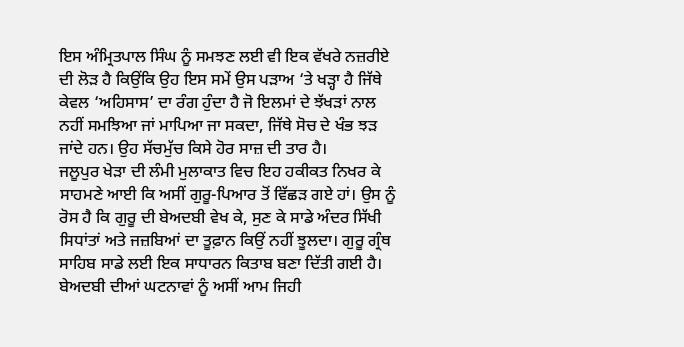ਇਸ ਅੰਮ੍ਰਿਤਪਾਲ ਸਿੰਘ ਨੂੰ ਸਮਝਣ ਲਈ ਵੀ ਇਕ ਵੱਖਰੇ ਨਜ਼ਰੀਏ ਦੀ ਲੋੜ ਹੈ ਕਿਉਂਕਿ ਉਹ ਇਸ ਸਮੇਂ ਉਸ ਪੜਾਅ ‘ਤੇ ਖੜ੍ਹਾ ਹੈ ਜਿੱਥੇ ਕੇਵਲ ‘ਅਹਿਸਾਸ’ ਦਾ ਰੰਗ ਹੁੰਦਾ ਹੈ ਜੋ ਇਲਮਾਂ ਦੇ ਝੱਖੜਾਂ ਨਾਲ ਨਹੀਂ ਸਮਝਿਆ ਜਾਂ ਮਾਪਿਆ ਜਾ ਸਕਦਾ, ਜਿੱਥੇ ਸੋਚ ਦੇ ਖੰਭ ਝੜ ਜਾਂਦੇ ਹਨ। ਉਹ ਸੱਚਮੁੱਚ ਕਿਸੇ ਹੋਰ ਸਾਜ਼ ਦੀ ਤਾਰ ਹੈ।
ਜਲੂਪੁਰ ਖੇੜਾ ਦੀ ਲੰਮੀ ਮੁਲਾਕਾਤ ਵਿਚ ਇਹ ਹਕੀਕਤ ਨਿਖਰ ਕੇ ਸਾਹਮਣੇ ਆਈ ਕਿ ਅਸੀਂ ਗੁਰੂ-ਪਿਆਰ ਤੋਂ ਵਿੱਛੜ ਗਏ ਹਾਂ। ਉਸ ਨੂੰ ਰੋਸ ਹੈ ਕਿ ਗੁਰੂ ਦੀ ਬੇਅਦਬੀ ਵੇਖ ਕੇ, ਸੁਣ ਕੇ ਸਾਡੇ ਅੰਦਰ ਸਿੱਖੀ ਸਿਧਾਂਤਾਂ ਅਤੇ ਜਜ਼ਬਿਆਂ ਦਾ ਤੂਫ਼ਾਨ ਕਿਉਂ ਨਹੀਂ ਝੂਲਦਾ। ਗੁਰੂ ਗ੍ਰੰਥ ਸਾਹਿਬ ਸਾਡੇ ਲਈ ਇਕ ਸਾਧਾਰਨ ਕਿਤਾਬ ਬਣਾ ਦਿੱਤੀ ਗਈ ਹੈ। ਬੇਅਦਬੀ ਦੀਆਂ ਘਟਨਾਵਾਂ ਨੂੰ ਅਸੀਂ ਆਮ ਜਿਹੀ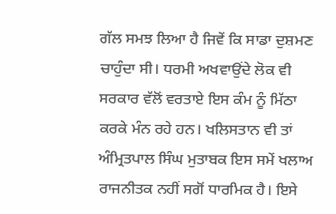ਗੱਲ ਸਮਝ ਲਿਆ ਹੈ ਜਿਵੇਂ ਕਿ ਸਾਡਾ ਦੁਸ਼ਮਣ ਚਾਹੁੰਦਾ ਸੀ। ਧਰਮੀ ਅਖਵਾਉਂਦੇ ਲੋਕ ਵੀ ਸਰਕਾਰ ਵੱਲੋਂ ਵਰਤਾਏ ਇਸ ਕੰਮ ਨੂੰ ਮਿੱਠਾ ਕਰਕੇ ਮੰਨ ਰਹੇ ਹਨ। ਖਲਿਸਤਾਨ ਵੀ ਤਾਂ
ਅੰਮ੍ਰਿਤਪਾਲ ਸਿੰਘ ਮੁਤਾਬਕ ਇਸ ਸਮੇਂ ਖਲਾਅ ਰਾਜਨੀਤਕ ਨਹੀਂ ਸਗੋਂ ਧਾਰਮਿਕ ਹੈ। ਇਸੇ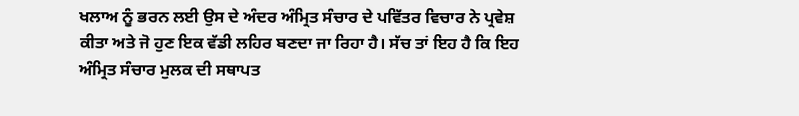ਖਲਾਅ ਨੂੰ ਭਰਨ ਲਈ ਉਸ ਦੇ ਅੰਦਰ ਅੰਮ੍ਰਿਤ ਸੰਚਾਰ ਦੇ ਪਵਿੱਤਰ ਵਿਚਾਰ ਨੇ ਪ੍ਰਵੇਸ਼ ਕੀਤਾ ਅਤੇ ਜੋ ਹੁਣ ਇਕ ਵੱਡੀ ਲਹਿਰ ਬਣਦਾ ਜਾ ਰਿਹਾ ਹੈ। ਸੱਚ ਤਾਂ ਇਹ ਹੈ ਕਿ ਇਹ ਅੰਮ੍ਰਿਤ ਸੰਚਾਰ ਮੁਲਕ ਦੀ ਸਥਾਪਤ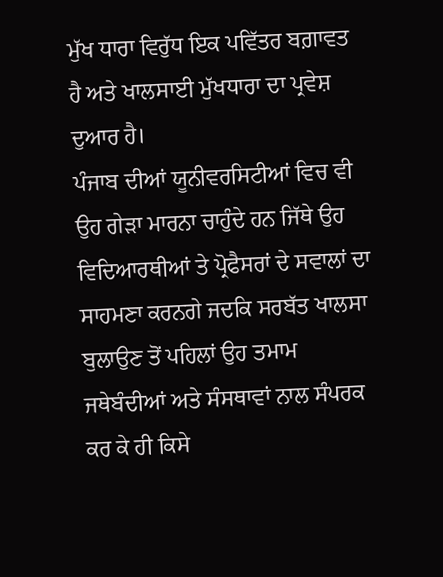ਮੁੱਖ ਧਾਰਾ ਵਿਰੁੱਧ ਇਕ ਪਵਿੱਤਰ ਬਗ਼ਾਵਤ ਹੈ ਅਤੇ ਖਾਲਸਾਈ ਮੁੱਖਧਾਰਾ ਦਾ ਪ੍ਰਵੇਸ਼ ਦੁਆਰ ਹੈ।
ਪੰਜਾਬ ਦੀਆਂ ਯੂਨੀਵਰਸਿਟੀਆਂ ਵਿਚ ਵੀ ਉਹ ਗੇੜਾ ਮਾਰਨਾ ਚਾਹੁੰਦੇ ਹਨ ਜਿੱਥੇ ਉਹ ਵਿਦਿਆਰਥੀਆਂ ਤੇ ਪ੍ਰੋਫੈਸਰਾਂ ਦੇ ਸਵਾਲਾਂ ਦਾ ਸਾਹਮਣਾ ਕਰਨਗੇ ਜਦਕਿ ਸਰਬੱਤ ਖਾਲਸਾ ਬੁਲਾਉਣ ਤੋਂ ਪਹਿਲਾਂ ਉਹ ਤਮਾਮ ਜਥੇਬੰਦੀਆਂ ਅਤੇ ਸੰਸਥਾਵਾਂ ਨਾਲ ਸੰਪਰਕ ਕਰ ਕੇ ਹੀ ਕਿਸੇ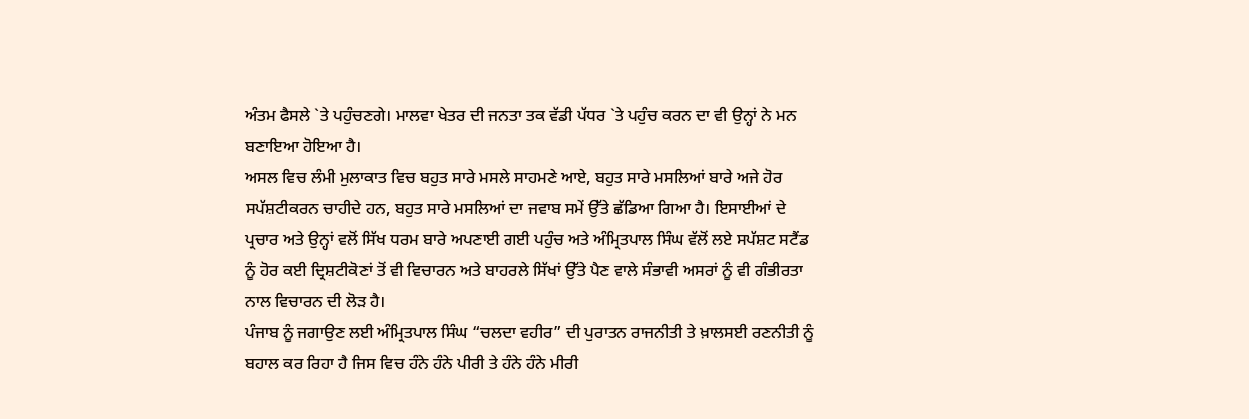ਅੰਤਮ ਫੈਸਲੇ `ਤੇ ਪਹੁੰਚਣਗੇ। ਮਾਲਵਾ ਖੇਤਰ ਦੀ ਜਨਤਾ ਤਕ ਵੱਡੀ ਪੱਧਰ `ਤੇ ਪਹੁੰਚ ਕਰਨ ਦਾ ਵੀ ਉਨ੍ਹਾਂ ਨੇ ਮਨ ਬਣਾਇਆ ਹੋਇਆ ਹੈ।
ਅਸਲ ਵਿਚ ਲੰਮੀ ਮੁਲਾਕਾਤ ਵਿਚ ਬਹੁਤ ਸਾਰੇ ਮਸਲੇ ਸਾਹਮਣੇ ਆਏ, ਬਹੁਤ ਸਾਰੇ ਮਸਲਿਆਂ ਬਾਰੇ ਅਜੇ ਹੋਰ ਸਪੱਸ਼ਟੀਕਰਨ ਚਾਹੀਦੇ ਹਨ, ਬਹੁਤ ਸਾਰੇ ਮਸਲਿਆਂ ਦਾ ਜਵਾਬ ਸਮੇਂ ਉੱਤੇ ਛੱਡਿਆ ਗਿਆ ਹੈ। ਇਸਾਈਆਂ ਦੇ ਪ੍ਰਚਾਰ ਅਤੇ ਉਨ੍ਹਾਂ ਵਲੋਂ ਸਿੱਖ ਧਰਮ ਬਾਰੇ ਅਪਣਾਈ ਗਈ ਪਹੁੰਚ ਅਤੇ ਅੰਮ੍ਰਿਤਪਾਲ ਸਿੰਘ ਵੱਲੋਂ ਲਏ ਸਪੱਸ਼ਟ ਸਟੈਂਡ ਨੂੰ ਹੋਰ ਕਈ ਦ੍ਰਿਸ਼ਟੀਕੋਣਾਂ ਤੋਂ ਵੀ ਵਿਚਾਰਨ ਅਤੇ ਬਾਹਰਲੇ ਸਿੱਖਾਂ ਉੱਤੇ ਪੈਣ ਵਾਲੇ ਸੰਭਾਵੀ ਅਸਰਾਂ ਨੂੰ ਵੀ ਗੰਭੀਰਤਾ ਨਾਲ ਵਿਚਾਰਨ ਦੀ ਲੋੜ ਹੈ।
ਪੰਜਾਬ ਨੂੰ ਜਗਾਉਣ ਲਈ ਅੰਮ੍ਰਿਤਪਾਲ ਸਿੰਘ “ਚਲਦਾ ਵਹੀਰ” ਦੀ ਪੁਰਾਤਨ ਰਾਜਨੀਤੀ ਤੇ ਖ਼ਾਲਸਈ ਰਣਨੀਤੀ ਨੂੰ ਬਹਾਲ ਕਰ ਰਿਹਾ ਹੈ ਜਿਸ ਵਿਚ ਹੰਨੇ ਹੰਨੇ ਪੀਰੀ ਤੇ ਹੰਨੇ ਹੰਨੇ ਮੀਰੀ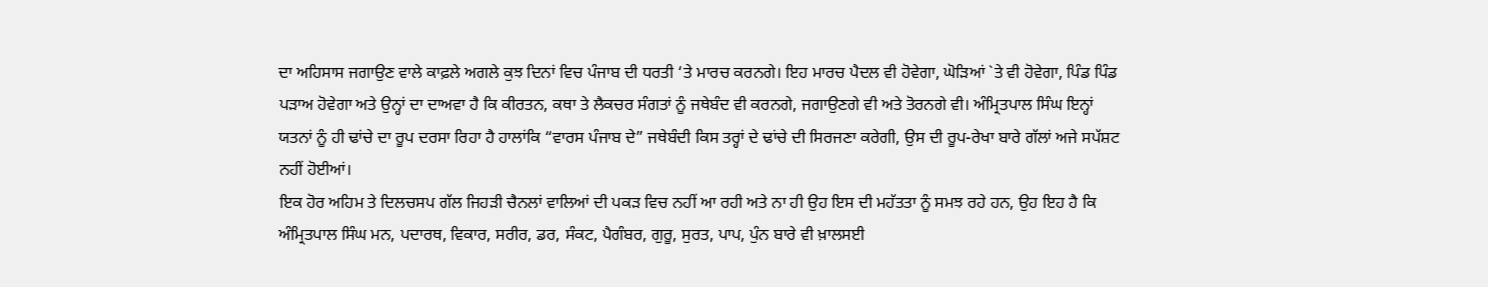ਦਾ ਅਹਿਸਾਸ ਜਗਾਉਣ ਵਾਲੇ ਕਾਫ਼ਲੇ ਅਗਲੇ ਕੁਝ ਦਿਨਾਂ ਵਿਚ ਪੰਜਾਬ ਦੀ ਧਰਤੀ ‘ਤੇ ਮਾਰਚ ਕਰਨਗੇ। ਇਹ ਮਾਰਚ ਪੈਦਲ ਵੀ ਹੋਵੇਗਾ, ਘੋੜਿਆਂ `ਤੇ ਵੀ ਹੋਵੇਗਾ, ਪਿੰਡ ਪਿੰਡ ਪੜਾਅ ਹੋਵੇਗਾ ਅਤੇ ਉਨ੍ਹਾਂ ਦਾ ਦਾਅਵਾ ਹੈ ਕਿ ਕੀਰਤਨ, ਕਥਾ ਤੇ ਲੈਕਚਰ ਸੰਗਤਾਂ ਨੂੰ ਜਥੇਬੰਦ ਵੀ ਕਰਨਗੇ, ਜਗਾਉਣਗੇ ਵੀ ਅਤੇ ਤੋਰਨਗੇ ਵੀ। ਅੰਮ੍ਰਿਤਪਾਲ ਸਿੰਘ ਇਨ੍ਹਾਂ ਯਤਨਾਂ ਨੂੰ ਹੀ ਢਾਂਚੇ ਦਾ ਰੂਪ ਦਰਸਾ ਰਿਹਾ ਹੈ ਹਾਲਾਂਕਿ “ਵਾਰਸ ਪੰਜਾਬ ਦੇ” ਜਥੇਬੰਦੀ ਕਿਸ ਤਰ੍ਹਾਂ ਦੇ ਢਾਂਚੇ ਦੀ ਸਿਰਜਣਾ ਕਰੇਗੀ, ਉਸ ਦੀ ਰੂਪ-ਰੇਖਾ ਬਾਰੇ ਗੱਲਾਂ ਅਜੇ ਸਪੱਸ਼ਟ ਨਹੀਂ ਹੋਈਆਂ।
ਇਕ ਹੋਰ ਅਹਿਮ ਤੇ ਦਿਲਚਸਪ ਗੱਲ ਜਿਹੜੀ ਚੈਨਲਾਂ ਵਾਲਿਆਂ ਦੀ ਪਕੜ ਵਿਚ ਨਹੀਂ ਆ ਰਹੀ ਅਤੇ ਨਾ ਹੀ ਉਹ ਇਸ ਦੀ ਮਹੱਤਤਾ ਨੂੰ ਸਮਝ ਰਹੇ ਹਨ, ਉਹ ਇਹ ਹੈ ਕਿ ਅੰਮ੍ਰਿਤਪਾਲ ਸਿੰਘ ਮਨ, ਪਦਾਰਥ, ਵਿਕਾਰ, ਸਰੀਰ, ਡਰ, ਸੰਕਟ, ਪੈਗੰਬਰ, ਗੁਰੂ, ਸੁਰਤ, ਪਾਪ, ਪੁੰਨ ਬਾਰੇ ਵੀ ਖ਼ਾਲਸਈ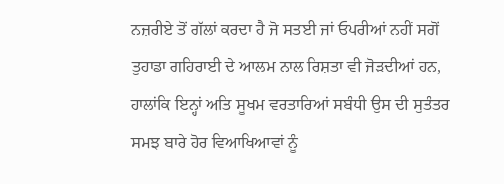ਨਜ਼ਰੀਏ ਤੋਂ ਗੱਲਾਂ ਕਰਦਾ ਹੈ ਜੋ ਸਤਈ ਜਾਂ ਓਪਰੀਆਂ ਨਹੀਂ ਸਗੋਂ ਤੁਹਾਡਾ ਗਹਿਰਾਈ ਦੇ ਆਲਮ ਨਾਲ ਰਿਸ਼ਤਾ ਵੀ ਜੋੜਦੀਆਂ ਹਨ, ਹਾਲਾਂਕਿ ਇਨ੍ਹਾਂ ਅਤਿ ਸੂਖਮ ਵਰਤਾਰਿਆਂ ਸਬੰਧੀ ਉਸ ਦੀ ਸੁਤੰਤਰ ਸਮਝ ਬਾਰੇ ਹੋਰ ਵਿਆਖਿਆਵਾਂ ਨੂੰ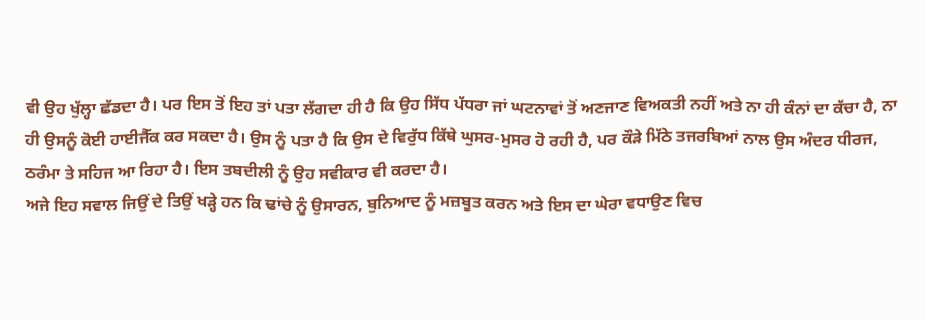ਵੀ ਉਹ ਖੁੱਲ੍ਹਾ ਛੱਡਦਾ ਹੈ। ਪਰ ਇਸ ਤੋਂ ਇਹ ਤਾਂ ਪਤਾ ਲੱਗਦਾ ਹੀ ਹੈ ਕਿ ਉਹ ਸਿੱਧ ਪੱਧਰਾ ਜਾਂ ਘਟਨਾਵਾਂ ਤੋਂ ਅਣਜਾਣ ਵਿਅਕਤੀ ਨਹੀਂ ਅਤੇ ਨਾ ਹੀ ਕੰਨਾਂ ਦਾ ਕੱਚਾ ਹੈ, ਨਾ ਹੀ ਉਸਨੂੰ ਕੋਈ ਹਾਈਜੈੱਕ ਕਰ ਸਕਦਾ ਹੈ। ਉਸ ਨੂੰ ਪਤਾ ਹੈ ਕਿ ਉਸ ਦੇ ਵਿਰੁੱਧ ਕਿੱਥੇ ਘੁਸਰ-ਮੁਸਰ ਹੋ ਰਹੀ ਹੈ, ਪਰ ਕੌੜੇ ਮਿੱਠੇ ਤਜਰਬਿਆਂ ਨਾਲ ਉਸ ਅੰਦਰ ਧੀਰਜ, ਠਰੰਮਾ ਤੇ ਸਹਿਜ ਆ ਰਿਹਾ ਹੈ। ਇਸ ਤਬਦੀਲੀ ਨੂੰ ਉਹ ਸਵੀਕਾਰ ਵੀ ਕਰਦਾ ਹੈ।
ਅਜੇ ਇਹ ਸਵਾਲ ਜਿਉਂ ਦੇ ਤਿਉਂ ਖੜ੍ਹੇ ਹਨ ਕਿ ਢਾਂਚੇ ਨੂੰ ਉਸਾਰਨ, ਬੁਨਿਆਦ ਨੂੰ ਮਜ਼ਬੂਤ ਕਰਨ ਅਤੇ ਇਸ ਦਾ ਘੇਰਾ ਵਧਾਉਣ ਵਿਚ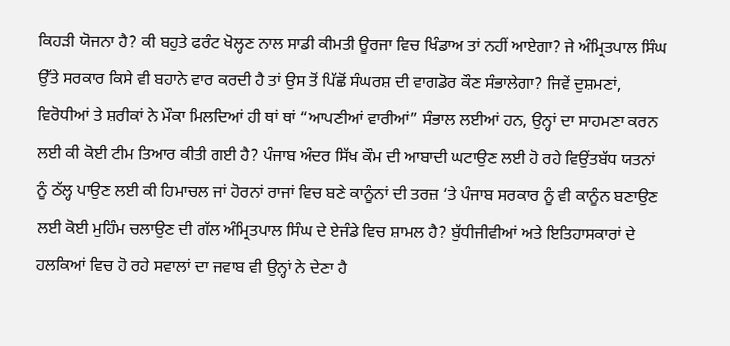ਕਿਹੜੀ ਯੋਜਨਾ ਹੈ? ਕੀ ਬਹੁਤੇ ਫਰੰਟ ਖੋਲ੍ਹਣ ਨਾਲ ਸਾਡੀ ਕੀਮਤੀ ਊਰਜਾ ਵਿਚ ਖਿੰਡਾਅ ਤਾਂ ਨਹੀਂ ਆਏਗਾ? ਜੇ ਅੰਮ੍ਰਿਤਪਾਲ ਸਿੰਘ ਉੱਤੇ ਸਰਕਾਰ ਕਿਸੇ ਵੀ ਬਹਾਨੇ ਵਾਰ ਕਰਦੀ ਹੈ ਤਾਂ ਉਸ ਤੋਂ ਪਿੱਛੋਂ ਸੰਘਰਸ਼ ਦੀ ਵਾਗਡੋਰ ਕੌਣ ਸੰਭਾਲੇਗਾ? ਜਿਵੇਂ ਦੁਸ਼ਮਣਾਂ, ਵਿਰੋਧੀਆਂ ਤੇ ਸ਼ਰੀਕਾਂ ਨੇ ਮੌਕਾ ਮਿਲਦਿਆਂ ਹੀ ਥਾਂ ਥਾਂ “ਆਪਣੀਆਂ ਵਾਰੀਆਂ” ਸੰਭਾਲ ਲਈਆਂ ਹਨ, ਉਨ੍ਹਾਂ ਦਾ ਸਾਹਮਣਾ ਕਰਨ ਲਈ ਕੀ ਕੋਈ ਟੀਮ ਤਿਆਰ ਕੀਤੀ ਗਈ ਹੈ? ਪੰਜਾਬ ਅੰਦਰ ਸਿੱਖ ਕੌਮ ਦੀ ਆਬਾਦੀ ਘਟਾਉਣ ਲਈ ਹੋ ਰਹੇ ਵਿਉਂਤਬੱਧ ਯਤਨਾਂ ਨੂੰ ਠੱਲ੍ਹ ਪਾਉਣ ਲਈ ਕੀ ਹਿਮਾਚਲ ਜਾਂ ਹੋਰਨਾਂ ਰਾਜਾਂ ਵਿਚ ਬਣੇ ਕਾਨੂੰਨਾਂ ਦੀ ਤਰਜ਼ ‘ਤੇ ਪੰਜਾਬ ਸਰਕਾਰ ਨੂੰ ਵੀ ਕਾਨੂੰਨ ਬਣਾਉਣ ਲਈ ਕੋਈ ਮੁਹਿੰਮ ਚਲਾਉਣ ਦੀ ਗੱਲ ਅੰਮ੍ਰਿਤਪਾਲ ਸਿੰਘ ਦੇ ਏਜੰਡੇ ਵਿਚ ਸ਼ਾਮਲ ਹੈ? ਬੁੱਧੀਜੀਵੀਆਂ ਅਤੇ ਇਤਿਹਾਸਕਾਰਾਂ ਦੇ ਹਲਕਿਆਂ ਵਿਚ ਹੋ ਰਹੇ ਸਵਾਲਾਂ ਦਾ ਜਵਾਬ ਵੀ ਉਨ੍ਹਾਂ ਨੇ ਦੇਣਾ ਹੈ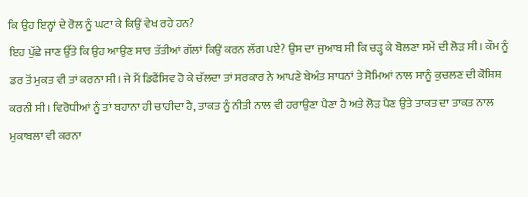ਕਿ ਉਹ ਇਨ੍ਹਾਂ ਦੇ ਰੋਲ ਨੂੰ ਘਟਾ ਕੇ ਕਿਉਂ ਵੇਖ ਰਹੇ ਹਨ?
ਇਹ ਪੁੱਛੇ ਜਾਣ ਉੱਤੇ ਕਿ ਉਹ ਆਉਣ ਸਾਰ ਤੱਤੀਆਂ ਗੱਲਾਂ ਕਿਉਂ ਕਰਨ ਲੱਗ ਪਏ? ਉਸ ਦਾ ਜੁਆਬ ਸੀ ਕਿ ਚੜ੍ਹ ਕੇ ਬੋਲਣਾ ਸਮੇਂ ਦੀ ਲੋੜ ਸੀ। ਕੌਮ ਨੂੰ ਡਰ ਤੋਂ ਮੁਕਤ ਵੀ ਤਾਂ ਕਰਨਾ ਸੀ। ਜੇ ਮੈਂ ਡਿਫੈਂਸਿਵ ਹੋ ਕੇ ਚੱਲਦਾ ਤਾਂ ਸਰਕਾਰ ਨੇ ਆਪਣੇ ਬੇਅੰਤ ਸਾਧਨਾਂ ਤੇ ਸੋਮਿਆਂ ਨਾਲ ਸਾਨੂੰ ਕੁਚਲਣ ਦੀ ਕੋਸ਼ਿਸ਼ ਕਰਨੀ ਸੀ। ਵਿਰੋਧੀਆਂ ਨੂੰ ਤਾਂ ਬਹਾਨਾ ਹੀ ਚਾਹੀਦਾ ਹੈ, ਤਾਕਤ ਨੂੰ ਨੀਤੀ ਨਾਲ ਵੀ ਹਰਾਉਣਾ ਪੈਣਾ ਹੈ ਅਤੇ ਲੋੜ ਪੈਣ ਉਤੇ ਤਾਕਤ ਦਾ ਤਾਕਤ ਨਾਲ ਮੁਕਾਬਲਾ ਵੀ ਕਰਨਾ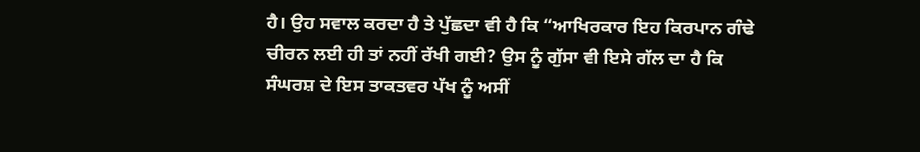ਹੈ। ਉਹ ਸਵਾਲ ਕਰਦਾ ਹੈ ਤੇ ਪੁੱਛਦਾ ਵੀ ਹੈ ਕਿ “ਆਖਿਰਕਾਰ ਇਹ ਕਿਰਪਾਨ ਗੰਢੇ ਚੀਰਨ ਲਈ ਹੀ ਤਾਂ ਨਹੀਂ ਰੱਖੀ ਗਈ? ਉਸ ਨੂੰ ਗੁੱਸਾ ਵੀ ਇਸੇ ਗੱਲ ਦਾ ਹੈ ਕਿ ਸੰਘਰਸ਼ ਦੇ ਇਸ ਤਾਕਤਵਰ ਪੱਖ ਨੂੰ ਅਸੀਂ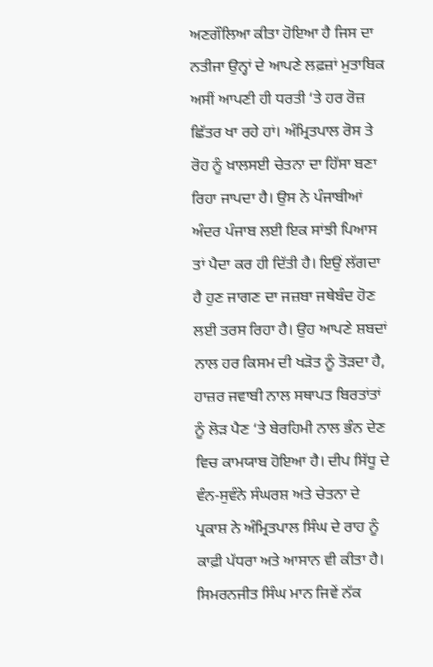ਅਣਗੌਲਿਆ ਕੀਤਾ ਹੋਇਆ ਹੈ ਜਿਸ ਦਾ ਨਤੀਜਾ ਉਨ੍ਹਾਂ ਦੇ ਆਪਣੇ ਲਫ਼ਜ਼ਾਂ ਮੁਤਾਬਿਕ ਅਸੀਂ ਆਪਣੀ ਹੀ ਧਰਤੀ ‘ਤੇ ਹਰ ਰੋਜ਼ ਛਿੱਤਰ ਖਾ ਰਹੇ ਹਾਂ। ਅੰਮ੍ਰਿਤਪਾਲ ਰੋਸ ਤੇ ਰੋਹ ਨੂੰ ਖ਼ਾਲਸਈ ਚੇਤਨਾ ਦਾ ਹਿੱਸਾ ਬਣਾ ਰਿਹਾ ਜਾਪਦਾ ਹੈ। ਉਸ ਨੇ ਪੰਜਾਬੀਆਂ ਅੰਦਰ ਪੰਜਾਬ ਲਈ ਇਕ ਸਾਂਝੀ ਪਿਆਸ ਤਾਂ ਪੈਦਾ ਕਰ ਹੀ ਦਿੱਤੀ ਹੈ। ਇਉਂ ਲੱਗਦਾ ਹੈ ਹੁਣ ਜਾਗਣ ਦਾ ਜਜ਼ਬਾ ਜਥੇਬੰਦ ਹੋਣ ਲਈ ਤਰਸ ਰਿਹਾ ਹੈ। ਉਹ ਆਪਣੇ ਸ਼ਬਦਾਂ ਨਾਲ ਹਰ ਕਿਸਮ ਦੀ ਖੜੋਤ ਨੂੰ ਤੋੜਦਾ ਹੈ, ਹਾਜ਼ਰ ਜਵਾਬੀ ਨਾਲ ਸਥਾਪਤ ਬਿਰਤਾਂਤਾਂ ਨੂੰ ਲੋੜ ਪੈਣ ‘ਤੇ ਬੇਰਹਿਮੀ ਨਾਲ ਭੰਨ ਦੇਣ ਵਿਚ ਕਾਮਯਾਬ ਹੋਇਆ ਹੈ। ਦੀਪ ਸਿੱਧੂ ਦੇ ਵੰਨ-ਸੁਵੰਨੇ ਸੰਘਰਸ਼ ਅਤੇ ਚੇਤਨਾ ਦੇ ਪ੍ਰਕਾਸ਼ ਨੇ ਅੰਮ੍ਰਿਤਪਾਲ ਸਿੰਘ ਦੇ ਰਾਹ ਨੂੰ ਕਾਫ਼ੀ ਪੱਧਰਾ ਅਤੇ ਆਸਾਨ ਵੀ ਕੀਤਾ ਹੈ। ਸਿਮਰਨਜੀਤ ਸਿੰਘ ਮਾਨ ਜਿਵੇਂ ਨੱਕ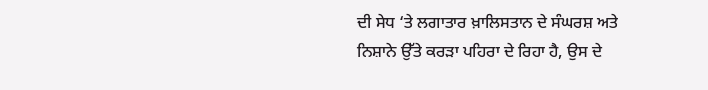ਦੀ ਸੇਧ ‘ਤੇ ਲਗਾਤਾਰ ਖ਼ਾਲਿਸਤਾਨ ਦੇ ਸੰਘਰਸ਼ ਅਤੇ ਨਿਸ਼ਾਨੇ ਉੱਤੇ ਕਰੜਾ ਪਹਿਰਾ ਦੇ ਰਿਹਾ ਹੈ, ਉਸ ਦੇ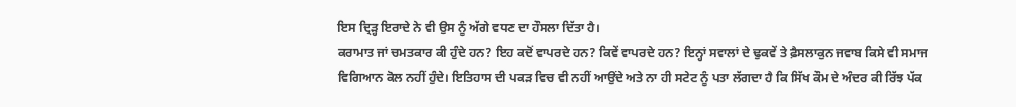ਇਸ ਦ੍ਰਿੜ੍ਹ ਇਰਾਦੇ ਨੇ ਵੀ ਉਸ ਨੂੰ ਅੱਗੇ ਵਧਣ ਦਾ ਹੌਸਲਾ ਦਿੱਤਾ ਹੈ।
ਕਰਾਮਾਤ ਜਾਂ ਚਮਤਕਾਰ ਕੀ ਹੁੰਦੇ ਹਨ? ਇਹ ਕਦੋਂ ਵਾਪਰਦੇ ਹਨ? ਕਿਵੇਂ ਵਾਪਰਦੇ ਹਨ? ਇਨ੍ਹਾਂ ਸਵਾਲਾਂ ਦੇ ਢੁਕਵੇਂ ਤੇ ਫ਼ੈਸਲਾਕੁਨ ਜਵਾਬ ਕਿਸੇ ਵੀ ਸਮਾਜ ਵਿਗਿਆਨ ਕੋਲ ਨਹੀਂ ਹੁੰਦੇ। ਇਤਿਹਾਸ ਦੀ ਪਕੜ ਵਿਚ ਵੀ ਨਹੀਂ ਆਉਂਦੇ ਅਤੇ ਨਾ ਹੀ ਸਟੇਟ ਨੂੰ ਪਤਾ ਲੱਗਦਾ ਹੈ ਕਿ ਸਿੱਖ ਕੌਮ ਦੇ ਅੰਦਰ ਕੀ ਰਿੱਝ ਪੱਕ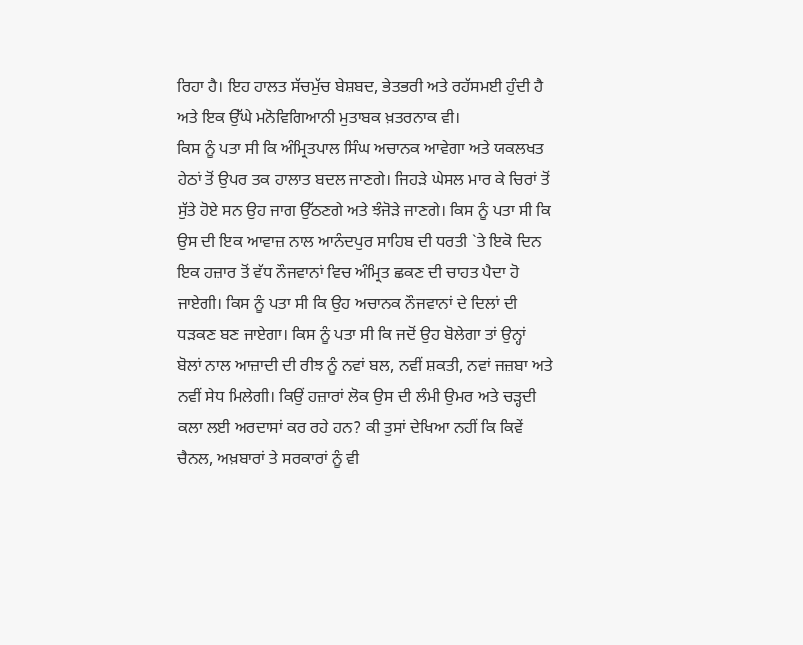ਰਿਹਾ ਹੈ। ਇਹ ਹਾਲਤ ਸੱਚਮੁੱਚ ਬੇਸ਼ਬਦ, ਭੇਤਭਰੀ ਅਤੇ ਰਹੱਸਮਈ ਹੁੰਦੀ ਹੈ ਅਤੇ ਇਕ ਉੱਘੇ ਮਨੋਵਿਗਿਆਨੀ ਮੁਤਾਬਕ ਖ਼ਤਰਨਾਕ ਵੀ।
ਕਿਸ ਨੂੰ ਪਤਾ ਸੀ ਕਿ ਅੰਮ੍ਰਿਤਪਾਲ ਸਿੰਘ ਅਚਾਨਕ ਆਵੇਗਾ ਅਤੇ ਯਕਲਖਤ ਹੇਠਾਂ ਤੋਂ ਉਪਰ ਤਕ ਹਾਲਾਤ ਬਦਲ ਜਾਣਗੇ। ਜਿਹੜੇ ਘੇਸਲ ਮਾਰ ਕੇ ਚਿਰਾਂ ਤੋਂ ਸੁੱਤੇ ਹੋਏ ਸਨ ਉਹ ਜਾਗ ਉੱਠਣਗੇ ਅਤੇ ਝੰਜੋੜੇ ਜਾਣਗੇ। ਕਿਸ ਨੂੰ ਪਤਾ ਸੀ ਕਿ ਉਸ ਦੀ ਇਕ ਆਵਾਜ਼ ਨਾਲ ਆਨੰਦਪੁਰ ਸਾਹਿਬ ਦੀ ਧਰਤੀ `ਤੇ ਇਕੋ ਦਿਨ ਇਕ ਹਜ਼ਾਰ ਤੋਂ ਵੱਧ ਨੌਜਵਾਨਾਂ ਵਿਚ ਅੰਮ੍ਰਿਤ ਛਕਣ ਦੀ ਚਾਹਤ ਪੈਦਾ ਹੋ ਜਾਏਗੀ। ਕਿਸ ਨੂੰ ਪਤਾ ਸੀ ਕਿ ਉਹ ਅਚਾਨਕ ਨੌਜਵਾਨਾਂ ਦੇ ਦਿਲਾਂ ਦੀ ਧੜਕਣ ਬਣ ਜਾਏਗਾ। ਕਿਸ ਨੂੰ ਪਤਾ ਸੀ ਕਿ ਜਦੋਂ ਉਹ ਬੋਲੇਗਾ ਤਾਂ ਉਨ੍ਹਾਂ ਬੋਲਾਂ ਨਾਲ ਆਜ਼ਾਦੀ ਦੀ ਰੀਝ ਨੂੰ ਨਵਾਂ ਬਲ, ਨਵੀਂ ਸ਼ਕਤੀ, ਨਵਾਂ ਜਜ਼ਬਾ ਅਤੇ ਨਵੀਂ ਸੇਧ ਮਿਲੇਗੀ। ਕਿਉਂ ਹਜ਼ਾਰਾਂ ਲੋਕ ਉਸ ਦੀ ਲੰਮੀ ਉਮਰ ਅਤੇ ਚੜ੍ਹਦੀ ਕਲਾ ਲਈ ਅਰਦਾਸਾਂ ਕਰ ਰਹੇ ਹਨ? ਕੀ ਤੁਸਾਂ ਦੇਖਿਆ ਨਹੀਂ ਕਿ ਕਿਵੇਂ ਚੈਨਲ, ਅਖ਼ਬਾਰਾਂ ਤੇ ਸਰਕਾਰਾਂ ਨੂੰ ਵੀ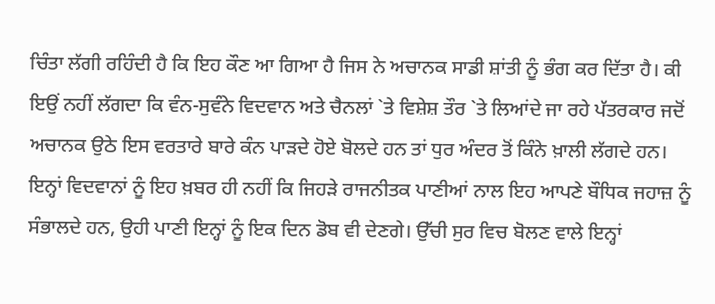ਚਿੰਤਾ ਲੱਗੀ ਰਹਿੰਦੀ ਹੈ ਕਿ ਇਹ ਕੌਣ ਆ ਗਿਆ ਹੈ ਜਿਸ ਨੇ ਅਚਾਨਕ ਸਾਡੀ ਸ਼ਾਂਤੀ ਨੂੰ ਭੰਗ ਕਰ ਦਿੱਤਾ ਹੈ। ਕੀ ਇਉਂ ਨਹੀਂ ਲੱਗਦਾ ਕਿ ਵੰਨ-ਸੁਵੰਨੇ ਵਿਦਵਾਨ ਅਤੇ ਚੈਨਲਾਂ `ਤੇ ਵਿਸ਼ੇਸ਼ ਤੌਰ `ਤੇ ਲਿਆਂਦੇ ਜਾ ਰਹੇ ਪੱਤਰਕਾਰ ਜਦੋਂ ਅਚਾਨਕ ਉਠੇ ਇਸ ਵਰਤਾਰੇ ਬਾਰੇ ਕੰਨ ਪਾੜਦੇ ਹੋਏ ਬੋਲਦੇ ਹਨ ਤਾਂ ਧੁਰ ਅੰਦਰ ਤੋਂ ਕਿੰਨੇ ਖ਼ਾਲੀ ਲੱਗਦੇ ਹਨ। ਇਨ੍ਹਾਂ ਵਿਦਵਾਨਾਂ ਨੂੰ ਇਹ ਖ਼ਬਰ ਹੀ ਨਹੀਂ ਕਿ ਜਿਹੜੇ ਰਾਜਨੀਤਕ ਪਾਣੀਆਂ ਨਾਲ ਇਹ ਆਪਣੇ ਬੌਧਿਕ ਜਹਾਜ਼ ਨੂੰ ਸੰਭਾਲਦੇ ਹਨ, ਉਹੀ ਪਾਣੀ ਇਨ੍ਹਾਂ ਨੂੰ ਇਕ ਦਿਨ ਡੋਬ ਵੀ ਦੇਣਗੇ। ਉੱਚੀ ਸੁਰ ਵਿਚ ਬੋਲਣ ਵਾਲੇ ਇਨ੍ਹਾਂ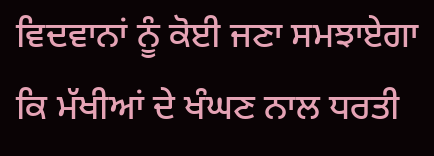ਵਿਦਵਾਨਾਂ ਨੂੰ ਕੋਈ ਜਣਾ ਸਮਝਾਏਗਾ ਕਿ ਮੱਖੀਆਂ ਦੇ ਖੰਘਣ ਨਾਲ ਧਰਤੀ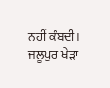ਨਹੀਂ ਕੰਬਦੀ। ਜਲੂਪੁਰ ਖੇੜਾ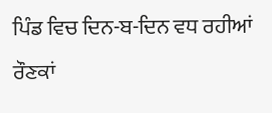ਪਿੰਡ ਵਿਚ ਦਿਨ-ਬ-ਦਿਨ ਵਧ ਰਹੀਆਂ ਰੌਣਕਾਂ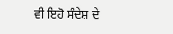ਵੀ ਇਹੋ ਸੰਦੇਸ਼ ਦੇ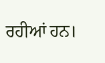ਰਹੀਆਂ ਹਨ।